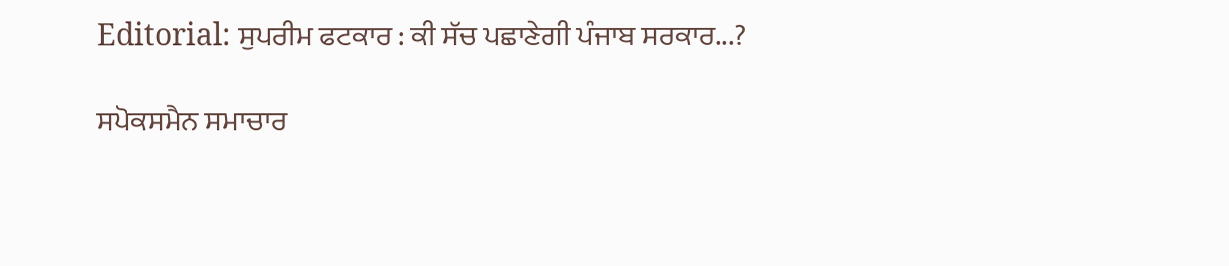Editorial: ਸੁਪਰੀਮ ਫਟਕਾਰ : ਕੀ ਸੱਚ ਪਛਾਣੇਗੀ ਪੰਜਾਬ ਸਰਕਾਰ...?

ਸਪੋਕਸਮੈਨ ਸਮਾਚਾਰ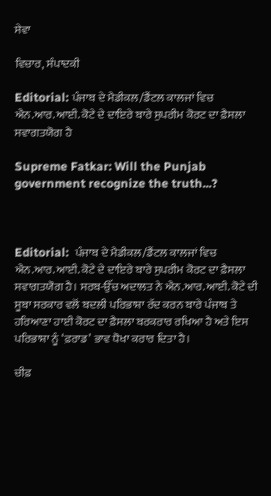ਸੇਵਾ

ਵਿਚਾਰ, ਸੰਪਾਦਕੀ

Editorial: ਪੰਜਾਬ ਦੇ ਮੈਡੀਕਲ/ਡੈਂਟਲ ਕਾਲਜਾਂ ਵਿਚ ਐਨ.ਆਰ.ਆਈ. ਕੋਟੇ ਦੇ ਦਾਇਰੇ ਬਾਰੇ ਸੁਪਰੀਮ ਕੋਰਟ ਦਾ ਫ਼ੈਸਲਾ ਸਵਾਗਤਯੋਗ ਹੈ

Supreme Fatkar: Will the Punjab government recognize the truth...?



Editorial:  ਪੰਜਾਬ ਦੇ ਮੈਡੀਕਲ/ਡੈਂਟਲ ਕਾਲਜਾਂ ਵਿਚ ਐਨ.ਆਰ.ਆਈ. ਕੋਟੇ ਦੇ ਦਾਇਰੇ ਬਾਰੇ ਸੁਪਰੀਮ ਕੋਰਟ ਦਾ ਫ਼ੈਸਲਾ ਸਵਾਗਤਯੋਗ ਹੈ। ਸਰਬ-ਉੱਚ ਅਦਾਲਤ ਨੇ ਐਨ.ਆਰ.ਆਈ. ਕੋਟੇ ਦੀ ਸੂਬਾ ਸਰਕਾਰ ਵਲੋਂ ਬਦਲੀ ਪਰਿਭਾਸ਼ਾ ਰੱਦ ਕਰਨ ਬਾਰੇ ਪੰਜਾਬ ਤੇ ਹਰਿਆਣਾ ਹਾਈ ਕੋਰਟ ਦਾ ਫ਼ੈਸਲਾ ਬਰਕਰਾਰ ਰਖਿਆ ਹੈ ਅਤੇ ਇਸ ਪਰਿਭਾਸ਼ਾ ਨੂੰ ‘ਫ਼ਰਾਡ’ ਭਾਵ ਧੋਖਾ ਕਰਾਰ ਦਿਤਾ ਹੈ।

ਚੀਫ਼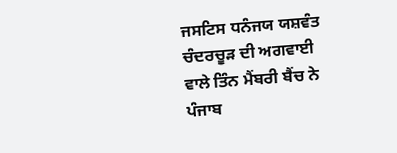ਜਸਟਿਸ ਧਨੰਜਯ ਯਸ਼ਵੰਤ ਚੰਦਰਚੂੜ ਦੀ ਅਗਵਾਈ ਵਾਲੇ ਤਿੰਨ ਮੈਂਬਰੀ ਬੈਂਚ ਨੇ ਪੰਜਾਬ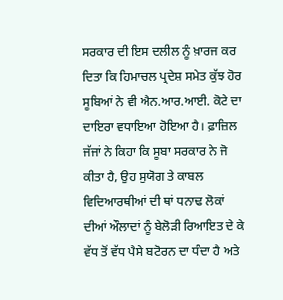ਸਰਕਾਰ ਦੀ ਇਸ ਦਲੀਲ ਨੂੰ ਖ਼ਾਰਜ ਕਰ ਦਿਤਾ ਕਿ ਹਿਮਾਚਲ ਪ੍ਰਦੇਸ਼ ਸਮੇਤ ਕੁੱਝ ਹੋਰ ਸੂਬਿਆਂ ਨੇ ਵੀ ਐਨ.ਆਰ.ਆਈ. ਕੋਟੇ ਦਾ ਦਾਇਰਾ ਵਧਾਇਆ ਹੋਇਆ ਹੈ। ਫ਼ਾਜ਼ਿਲ ਜੱਜਾਂ ਨੇ ਕਿਹਾ ਕਿ ਸੂਬਾ ਸਰਕਾਰ ਨੇ ਜੋ ਕੀਤਾ ਹੈ, ਉਹ ਸੁਯੋਗ ਤੇ ਕਾਬਲ ਵਿਦਿਆਰਥੀਆਂ ਦੀ ਥਾਂ ਧਨਾਢ ਲੋਕਾਂ ਦੀਆਂ ਔਲਾਦਾਂ ਨੂੰ ਬੇਲੋੜੀ ਰਿਆਇਤ ਦੇ ਕੇ ਵੱਧ ਤੋਂ ਵੱਧ ਪੈਸੇ ਬਟੋਰਨ ਦਾ ਧੰਦਾ ਹੈ ਅਤੇ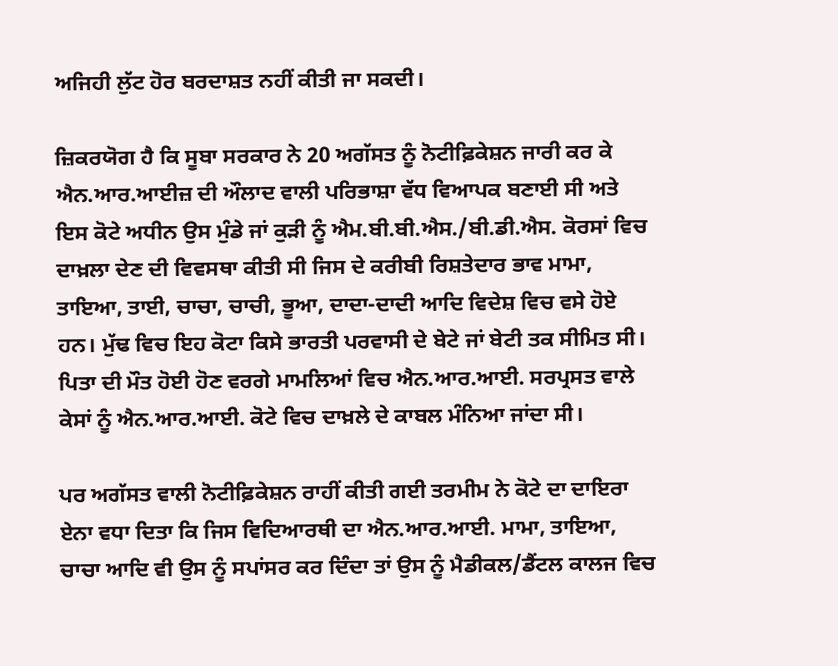ਅਜਿਹੀ ਲੁੱਟ ਹੋਰ ਬਰਦਾਸ਼ਤ ਨਹੀਂ ਕੀਤੀ ਜਾ ਸਕਦੀ।

ਜ਼ਿਕਰਯੋਗ ਹੈ ਕਿ ਸੂਬਾ ਸਰਕਾਰ ਨੇ 20 ਅਗੱਸਤ ਨੂੰ ਨੋਟੀਫ਼ਿਕੇਸ਼ਨ ਜਾਰੀ ਕਰ ਕੇ ਐਨ.ਆਰ.ਆਈਜ਼ ਦੀ ਔਲਾਦ ਵਾਲੀ ਪਰਿਭਾਸ਼ਾ ਵੱਧ ਵਿਆਪਕ ਬਣਾਈ ਸੀ ਅਤੇ ਇਸ ਕੋਟੇ ਅਧੀਨ ਉਸ ਮੁੰਡੇ ਜਾਂ ਕੁੜੀ ਨੂੰ ਐਮ.ਬੀ.ਬੀ.ਐਸ./ਬੀ.ਡੀ.ਐਸ. ਕੋਰਸਾਂ ਵਿਚ ਦਾਖ਼ਲਾ ਦੇਣ ਦੀ ਵਿਵਸਥਾ ਕੀਤੀ ਸੀ ਜਿਸ ਦੇ ਕਰੀਬੀ ਰਿਸ਼ਤੇਦਾਰ ਭਾਵ ਮਾਮਾ, ਤਾਇਆ, ਤਾਈ, ਚਾਚਾ, ਚਾਚੀ, ਭੂਆ, ਦਾਦਾ-ਦਾਦੀ ਆਦਿ ਵਿਦੇਸ਼ ਵਿਚ ਵਸੇ ਹੋਏ ਹਨ। ਮੁੱਢ ਵਿਚ ਇਹ ਕੋਟਾ ਕਿਸੇ ਭਾਰਤੀ ਪਰਵਾਸੀ ਦੇ ਬੇਟੇ ਜਾਂ ਬੇਟੀ ਤਕ ਸੀਮਿਤ ਸੀ। ਪਿਤਾ ਦੀ ਮੌਤ ਹੋਈ ਹੋਣ ਵਰਗੇ ਮਾਮਲਿਆਂ ਵਿਚ ਐਨ.ਆਰ.ਆਈ. ਸਰਪ੍ਰਸਤ ਵਾਲੇ ਕੇਸਾਂ ਨੂੰ ਐਨ.ਆਰ.ਆਈ. ਕੋਟੇ ਵਿਚ ਦਾਖ਼ਲੇ ਦੇ ਕਾਬਲ ਮੰਨਿਆ ਜਾਂਦਾ ਸੀ।

ਪਰ ਅਗੱਸਤ ਵਾਲੀ ਨੋਟੀਫ਼ਿਕੇਸ਼ਨ ਰਾਹੀਂ ਕੀਤੀ ਗਈ ਤਰਮੀਮ ਨੇ ਕੋਟੇ ਦਾ ਦਾਇਰਾ ਏਨਾ ਵਧਾ ਦਿਤਾ ਕਿ ਜਿਸ ਵਿਦਿਆਰਥੀ ਦਾ ਐਨ.ਆਰ.ਆਈ. ਮਾਮਾ, ਤਾਇਆ, ਚਾਚਾ ਆਦਿ ਵੀ ਉਸ ਨੂੰ ਸਪਾਂਸਰ ਕਰ ਦਿੰਦਾ ਤਾਂ ਉਸ ਨੂੰ ਮੈਡੀਕਲ/ਡੈਂਟਲ ਕਾਲਜ ਵਿਚ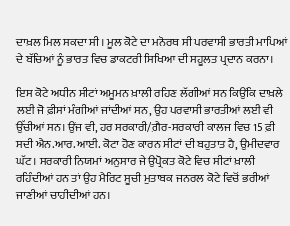ਦਾਖ਼ਲ ਮਿਲ ਸਕਦਾ ਸੀ। ਮੂਲ ਕੋਟੇ ਦਾ ਮਨੋਰਥ ਸੀ ਪਰਵਾਸੀ ਭਾਰਤੀ ਮਾਪਿਆਂ ਦੇ ਬੱਚਿਆਂ ਨੂੰ ਭਾਰਤ ਵਿਚ ਡਾਕਟਰੀ ਸਿਖਿਆ ਦੀ ਸਹੂਲਤ ਪ੍ਰਦਾਨ ਕਰਨਾ।

ਇਸ ਕੋਟੇ ਅਧੀਨ ਸੀਟਾਂ ਅਮੂਮਨ ਖ਼ਾਲੀ ਰਹਿਣ ਲੱਗੀਆਂ ਸਨ ਕਿਉਂਕਿ ਦਾਖ਼ਲੇ ਲਈ ਜੋ ਫ਼ੀਸਾਂ ਮੰਗੀਆਂ ਜਾਂਦੀਆਂ ਸਨ, ਉਹ ਪਰਵਾਸੀ ਭਾਰਤੀਆਂ ਲਈ ਵੀ ਉੱਚੀਆਂ ਸਨ। ਉਂਜ ਵੀ, ਹਰ ਸਰਕਾਰੀ/ਗ਼ੈਰ-ਸਰਕਾਰੀ ਕਾਲਜ ਵਿਚ 15 ਫ਼ੀ ਸਦੀ ਐਨ.ਆਰ.ਆਈ. ਕੋਟਾ ਹੋਣ ਕਾਰਨ ਸੀਟਾਂ ਦੀ ਬਹੁਤਾਤ ਹੈ, ਉਮੀਦਵਾਰ ਘੱਟ। ਸਰਕਾਰੀ ਨਿਯਮਾਂ ਅਨੁਸਾਰ ਜੇ ਉਪ੍ਰੋਕਤ ਕੋਟੇ ਵਿਚ ਸੀਟਾਂ ਖ਼ਾਲੀ ਰਹਿੰਦੀਆਂ ਹਨ ਤਾਂ ਉਹ ਮੈਰਿਟ ਸੂਚੀ ਮੁਤਾਬਕ ਜਨਰਲ ਕੋਟੇ ਵਿਚੋਂ ਭਰੀਆਂ ਜਾਣੀਆਂ ਚਾਹੀਦੀਆਂ ਹਨ।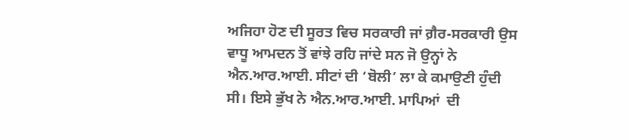ਅਜਿਹਾ ਹੋਣ ਦੀ ਸੂਰਤ ਵਿਚ ਸਰਕਾਰੀ ਜਾਂ ਗ਼ੈਰ-ਸਰਕਾਰੀ ਉਸ ਵਾਧੂ ਆਮਦਨ ਤੋਂ ਵਾਂਝੇ ਰਹਿ ਜਾਂਦੇ ਸਨ ਜੋ ਉਨ੍ਹਾਂ ਨੇ ਐਨ.ਆਰ.ਆਈ. ਸੀਟਾਂ ਦੀ ‘ਬੋਲੀ’ ਲਾ ਕੇ ਕਮਾਉਣੀ ਹੁੰਦੀ ਸੀ। ਇਸੇ ਭੁੱਖ ਨੇ ਐਨ.ਆਰ.ਆਈ. ਮਾਪਿਆਂ  ਦੀ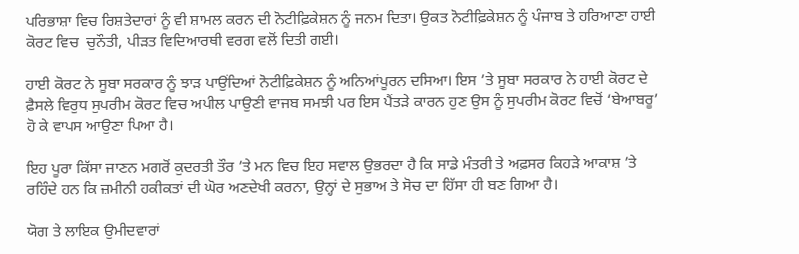ਪਰਿਭਾਸ਼ਾ ਵਿਚ ਰਿਸ਼ਤੇਦਾਰਾਂ ਨੂੰ ਵੀ ਸ਼ਾਮਲ ਕਰਨ ਦੀ ਨੋਟੀਫ਼ਿਕੇਸ਼ਨ ਨੂੰ ਜਨਮ ਦਿਤਾ। ਉਕਤ ਨੋਟੀਫ਼ਿਕੇਸ਼ਨ ਨੂੰ ਪੰਜਾਬ ਤੇ ਹਰਿਆਣਾ ਹਾਈ ਕੋਰਟ ਵਿਚ  ਚੁਨੌਤੀ, ਪੀੜਤ ਵਿਦਿਆਰਥੀ ਵਰਗ ਵਲੋਂ ਦਿਤੀ ਗਈ।

ਹਾਈ ਕੋਰਟ ਨੇ ਸੂਬਾ ਸਰਕਾਰ ਨੂੰ ਝਾੜ ਪਾਉਂਦਿਆਂ ਨੋਟੀਫ਼ਿਕੇਸ਼ਨ ਨੂੰ ਅਨਿਆਂਪੂਰਨ ਦਸਿਆ। ਇਸ ’ਤੇ ਸੂਬਾ ਸਰਕਾਰ ਨੇ ਹਾਈ ਕੋਰਟ ਦੇ ਫ਼ੈਸਲੇ ਵਿਰੁਧ ਸੁਪਰੀਮ ਕੋਰਟ ਵਿਚ ਅਪੀਲ ਪਾਉਣੀ ਵਾਜਬ ਸਮਝੀ ਪਰ ਇਸ ਪੈਂਤੜੇ ਕਾਰਨ ਹੁਣ ਉਸ ਨੂੰ ਸੁਪਰੀਮ ਕੋਰਟ ਵਿਚੋਂ ‘ਬੇਆਬਰੂ’ ਹੋ ਕੇ ਵਾਪਸ ਆਉਣਾ ਪਿਆ ਹੈ।

ਇਹ ਪੂਰਾ ਕਿੱਸਾ ਜਾਣਨ ਮਗਰੋਂ ਕੁਦਰਤੀ ਤੌਰ ’ਤੇ ਮਨ ਵਿਚ ਇਹ ਸਵਾਲ ਉਭਰਦਾ ਹੈ ਕਿ ਸਾਡੇ ਮੰਤਰੀ ਤੇ ਅਫ਼ਸਰ ਕਿਹੜੇ ਆਕਾਸ਼ ’ਤੇ ਰਹਿੰਦੇ ਹਨ ਕਿ ਜ਼ਮੀਨੀ ਹਕੀਕਤਾਂ ਦੀ ਘੋਰ ਅਣਦੇਖੀ ਕਰਨਾ, ਉਨ੍ਹਾਂ ਦੇ ਸੁਭਾਅ ਤੇ ਸੋਚ ਦਾ ਹਿੱਸਾ ਹੀ ਬਣ ਗਿਆ ਹੈ।

ਯੋਗ ਤੇ ਲਾਇਕ ਉਮੀਦਵਾਰਾਂ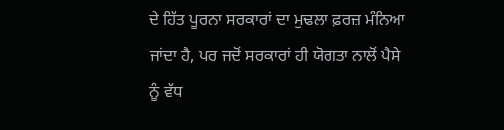ਦੇ ਹਿੱਤ ਪੂਰਨਾ ਸਰਕਾਰਾਂ ਦਾ ਮੁਢਲਾ ਫ਼ਰਜ਼ ਮੰਨਿਆ ਜਾਂਦਾ ਹੈ, ਪਰ ਜਦੋਂ ਸਰਕਾਰਾਂ ਹੀ ਯੋਗਤਾ ਨਾਲੋਂ ਪੈਸੇ ਨੂੰ ਵੱਧ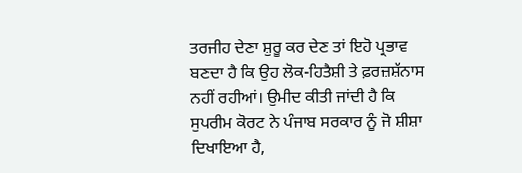ਤਰਜੀਹ ਦੇਣਾ ਸ਼ੁਰੂ ਕਰ ਦੇਣ ਤਾਂ ਇਹੋ ਪ੍ਰਭਾਵ ਬਣਦਾ ਹੈ ਕਿ ਉਹ ਲੋਕ-ਹਿਤੈਸ਼ੀ ਤੇ ਫ਼ਰਜ਼ਸ਼ੱਨਾਸ ਨਹੀਂ ਰਹੀਆਂ। ਉਮੀਦ ਕੀਤੀ ਜਾਂਦੀ ਹੈ ਕਿ ਸੁਪਰੀਮ ਕੋਰਟ ਨੇ ਪੰਜਾਬ ਸਰਕਾਰ ਨੂੰ ਜੋ ਸ਼ੀਸ਼ਾ ਦਿਖਾਇਆ ਹੈ,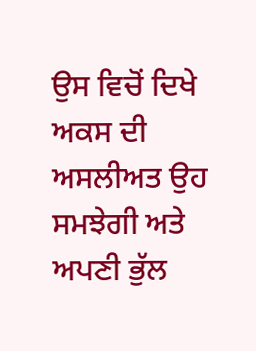ਉਸ ਵਿਚੋਂ ਦਿਖੇ ਅਕਸ ਦੀ ਅਸਲੀਅਤ ਉਹ ਸਮਝੇਗੀ ਅਤੇ ਅਪਣੀ ਭੁੱਲ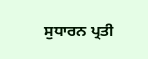ਸੁਧਾਰਨ ਪ੍ਰਤੀ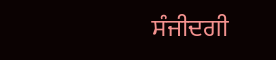ਸੰਜੀਦਗੀ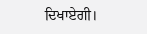ਦਿਖਾਏਗੀ।